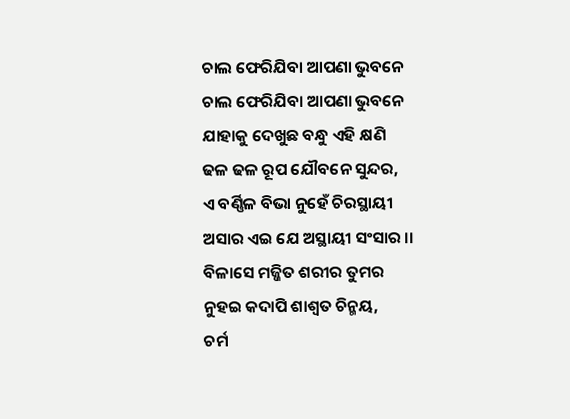ଚାଲ ଫେରିଯିବା ଆପଣା ଭୁବନେ
ଚାଲ ଫେରିଯିବା ଆପଣା ଭୁବନେ
ଯାହାକୁ ଦେଖୁଛ ବନ୍ଧୁ ଏହି କ୍ଷଣି
ଢଳ ଢଳ ରୂପ ଯୌବନେ ସୁନ୍ଦର,
ଏ ବର୍ଣ୍ଣିଳ ବିଭା ନୁହେଁ ଚିରସ୍ଥାୟୀ
ଅସାର ଏଇ ଯେ ଅସ୍ଥାୟୀ ସଂସାର ।।
ବିଳାସେ ମଜ୍ଜିତ ଶରୀର ତୁମର
ନୁହଇ କଦାପି ଶାଶ୍ୱତ ଚିନ୍ମୟ,
ଚର୍ମ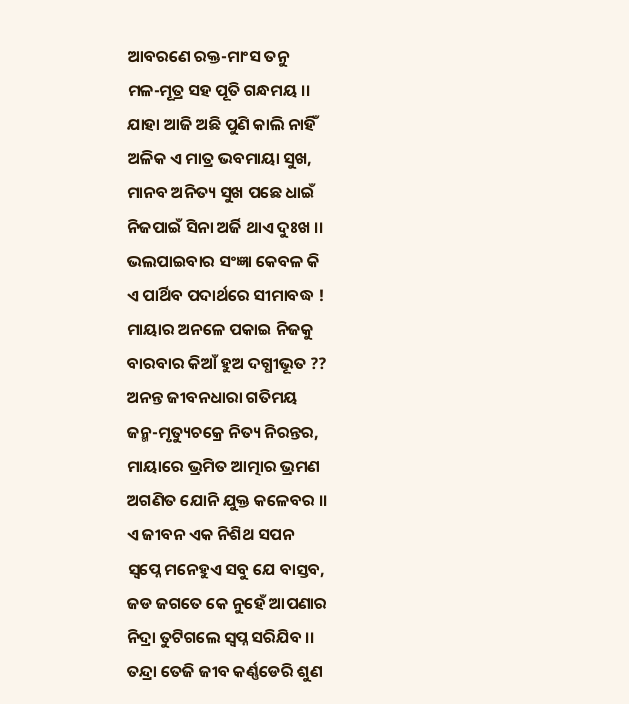ଆବରଣେ ରକ୍ତ-ମାଂସ ତନୁ
ମଳ-ମୂତ୍ର ସହ ପୂତି ଗନ୍ଧମୟ ।।
ଯାହା ଆଜି ଅଛି ପୁଣି କାଲି ନାହିଁ
ଅଳିକ ଏ ମାତ୍ର ଭବମାୟା ସୁଖ,
ମାନବ ଅନିତ୍ୟ ସୁଖ ପଛେ ଧାଇଁ
ନିଜପାଇଁ ସିନା ଅର୍ଜି ଥାଏ ଦୁଃଖ ।।
ଭଲପାଇବାର ସଂଜ୍ଞା କେବଳ କି
ଏ ପାର୍ଥିବ ପଦାର୍ଥରେ ସୀମାବଦ୍ଧ !
ମାୟାର ଅନଳେ ପକାଇ ନିଜକୁ
ବାରବାର କିଆଁ ହୁଅ ଦଗ୍ଧୀଭୂତ ??
ଅନନ୍ତ ଜୀବନଧାରା ଗତିମୟ
ଜନ୍ମ-ମୃତ୍ୟୁଚକ୍ରେ ନିତ୍ୟ ନିରନ୍ତର,
ମାୟାରେ ଭ୍ରମିତ ଆତ୍ମାର ଭ୍ରମଣ
ଅଗଣିତ ଯୋନି ଯୁକ୍ତ କଳେବର ।।
ଏ ଜୀବନ ଏକ ନିଶିଥ ସପନ
ସ୍ବପ୍ନେ ମନେହୁଏ ସବୁ ଯେ ବାସ୍ତବ,
ଜଡ ଜଗତେ କେ ନୁହେଁ ଆପଣାର
ନିଦ୍ରା ତୁଟିଗଲେ ସ୍ୱପ୍ନ ସରିଯିବ ।।
ତନ୍ଦ୍ରା ତେଜି ଜୀବ କର୍ଣ୍ଣଡେରି ଶୁଣ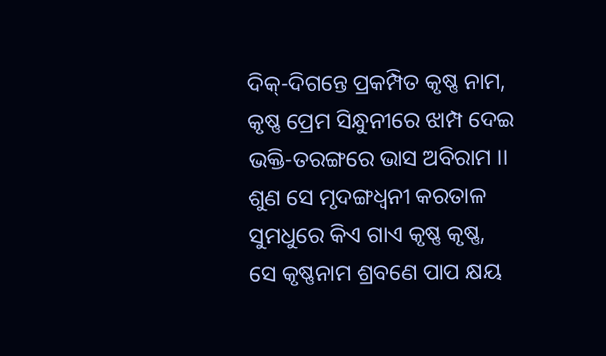ଦିକ୍-ଦିଗନ୍ତେ ପ୍ରକମ୍ପିତ କୃଷ୍ଣ ନାମ,
କୃଷ୍ଣ ପ୍ରେମ ସିନ୍ଧୁନୀରେ ଝାମ୍ପ ଦେଇ
ଭକ୍ତି-ତରଙ୍ଗରେ ଭାସ ଅବିରାମ ।।
ଶୁଣ ସେ ମୃଦଙ୍ଗଧ୍ୱନୀ କରତାଳ
ସୁମଧୁରେ କିଏ ଗାଏ କୃଷ୍ଣ କୃଷ୍ଣ,
ସେ କୃଷ୍ଣନାମ ଶ୍ରବଣେ ପାପ କ୍ଷୟ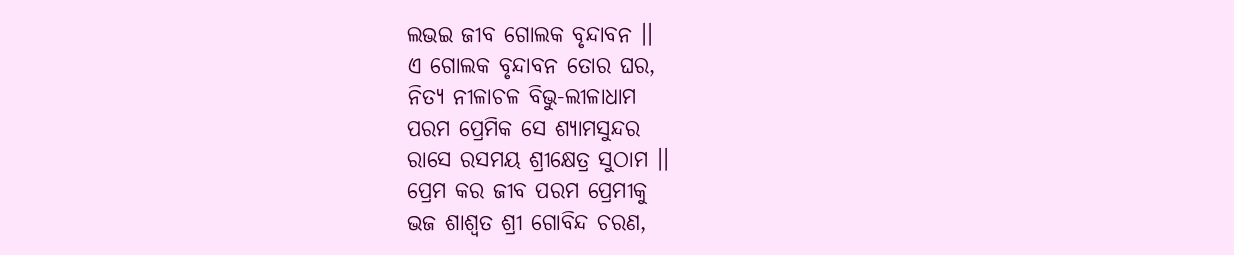ଲଭଇ ଜୀବ ଗୋଲକ ବୃନ୍ଦାବନ ।।
ଏ ଗୋଲକ ବୃନ୍ଦାବନ ତୋର ଘର,
ନିତ୍ୟ ନୀଳାଚଳ ବିଭୁ-ଲୀଳାଧାମ
ପରମ ପ୍ରେମିକ ସେ ଶ୍ୟାମସୁନ୍ଦର
ରାସେ ରସମୟ ଶ୍ରୀକ୍ଷେତ୍ର ସୁଠାମ ।।
ପ୍ରେମ କର ଜୀବ ପରମ ପ୍ରେମୀକୁ
ଭଜ ଶାଶ୍ୱତ ଶ୍ରୀ ଗୋବିନ୍ଦ ଚରଣ,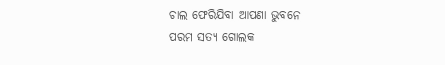ଚାଲ ଫେରିଯିବା ଆପଣା ଭୁବନେ
ପରମ ସତ୍ୟ ଗୋଲକ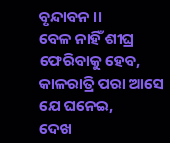ବୃନ୍ଦାବନ ।।
ବେଳ ନାହିଁ ଶୀଘ୍ର ଫେରିବାକୁ ହେବ,
କାଳରାତ୍ରି ପରା ଆସେ ଯେ ଘନେଇ,
ଦେଖ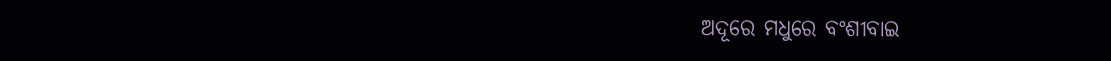ଅଦୂରେ ମଧୁରେ ବଂଶୀବାଇ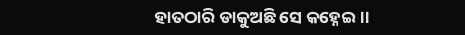ହାତଠାରି ଡାକୁଅଛି ସେ କହ୍ନେଇ ।।